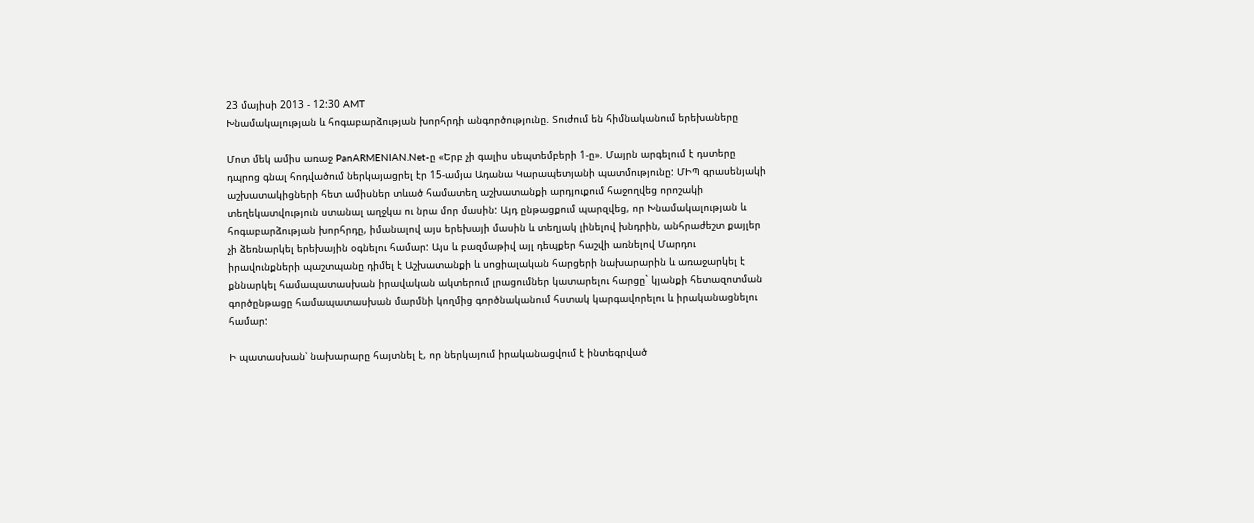23 մայիսի 2013 - 12:30 AMT
Խնամակալության և հոգաբարձության խորհրդի անգործությունը. Տուժում են հիմնականում երեխաները

Մոտ մեկ ամիս առաջ PanARMENIAN.Net-ը «Երբ չի գալիս սեպտեմբերի 1-ը». Մայրն արգելում է դստերը դպրոց գնալ հոդվածում ներկայացրել էր 15-ամյա Ադանա Կարապետյանի պատմությունը: ՄԻՊ գրասենյակի աշխատակիցների հետ ամիսներ տևած համատեղ աշխատանքի արդյուքում հաջողվեց որոշակի տեղեկատվություն ստանալ աղջկա ու նրա մոր մասին: Այդ ընթացքում պարզվեց, որ Խնամակալության և հոգաբարձության խորհրդը, իմանալով այս երեխայի մասին և տեղյակ լինելով խնդրին, անհրաժեշտ քայլեր չի ձեռնարկել երեխային օգնելու համար: Այս և բազմաթիվ այլ դեպքեր հաշվի առնելով Մարդու իրավունքների պաշտպանը դիմել է Աշխատանքի և սոցիալական հարցերի նախարարին և առաջարկել է քննարկել համապատասխան իրավական ակտերում լրացումներ կատարելու հարցը` կյանքի հետազոտման գործընթացը համապատասխան մարմնի կողմից գործնականում հստակ կարգավորելու և իրականացնելու համար:

Ի պատասխան՝ նախարարը հայտնել է, որ ներկայում իրականացվում է ինտեգրված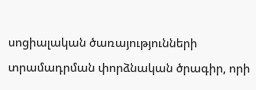սոցիալական ծառայությունների տրամադրման փորձնական ծրագիր, որի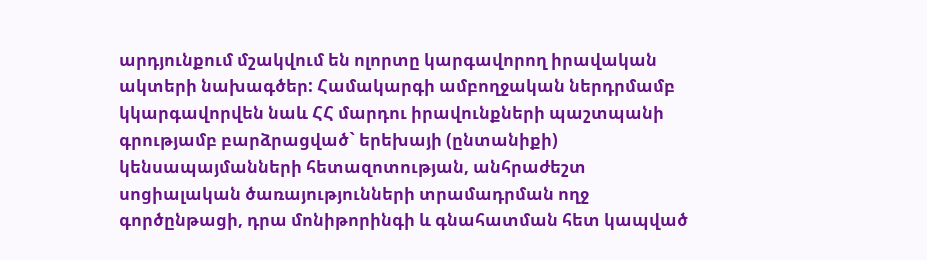արդյունքում մշակվում են ոլորտը կարգավորող իրավական ակտերի նախագծեր: Համակարգի ամբողջական ներդրմամբ կկարգավորվեն նաև ՀՀ մարդու իրավունքների պաշտպանի գրությամբ բարձրացված` երեխայի (ընտանիքի) կենսապայմանների հետազոտության, անհրաժեշտ սոցիալական ծառայությունների տրամադրման ողջ գործընթացի, դրա մոնիթորինգի և գնահատման հետ կապված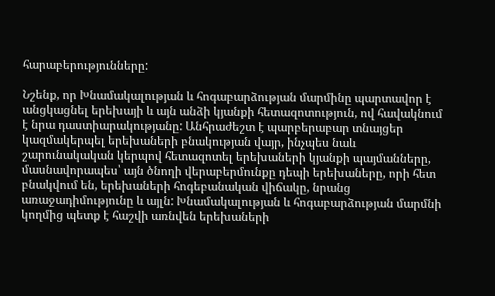հարաբերությունները:

Նշենք, որ Խնամակալության և հոգաբարձության մարմինը պարտավոր է անցկացնել երեխայի և այն անձի կյանքի հետազոտություն, ով հավակնում է նրա դաստիարակությանը: Անհրաժեշտ է պարբերաբար տնայցեր կազմակերպել երեխաների բնակության վայր, ինչպես նաև շարունակական կերպով հետազոտել երեխաների կյանքի պայմանները, մասնավորապես՝ այն ծնողի վերաբերմունքը դեպի երեխաները, որի հետ բնակվում են, երեխաների հոգեբանական վիճակը, նրանց առաջադիմությունը և այլն: Խնամակալության և հոգաբարձության մարմնի կողմից պետք է հաշվի առնվեն երեխաների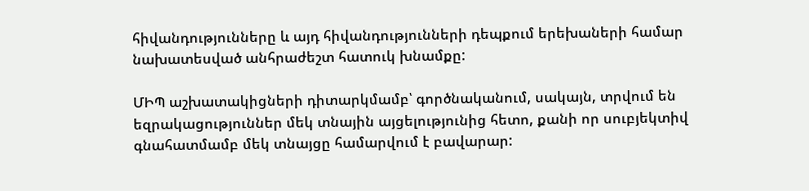հիվանդությունները և այդ հիվանդությունների դեպքում երեխաների համար նախատեսված անհրաժեշտ հատուկ խնամքը:

ՄԻՊ աշխատակիցների դիտարկմամբ՝ գործնականում, սակայն, տրվում են եզրակացություններ մեկ տնային այցելությունից հետո, քանի որ սուբյեկտիվ գնահատմամբ մեկ տնայցը համարվում է բավարար: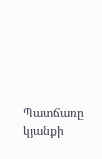Պատճառը կյանքի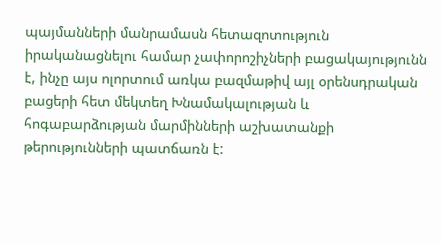պայմանների մանրամասն հետազոտություն իրականացնելու համար չափորոշիչների բացակայությունն է, ինչը այս ոլորտում առկա բազմաթիվ այլ օրենսդրական բացերի հետ մեկտեղ Խնամակալության և հոգաբարձության մարմինների աշխատանքի թերությունների պատճառն է: